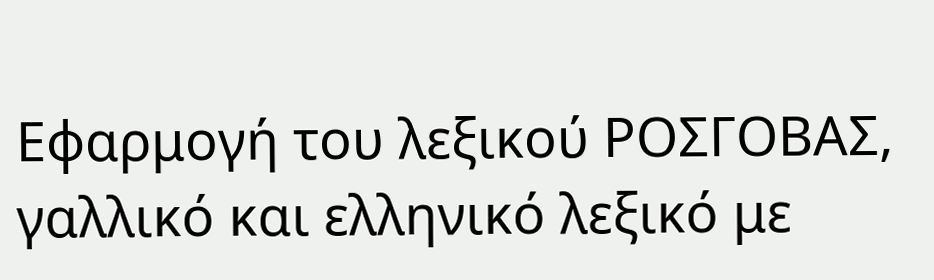Εφαρμογή του λεξικού ΡΟΣΓΟΒΑΣ, γαλλικό και ελληνικό λεξικό με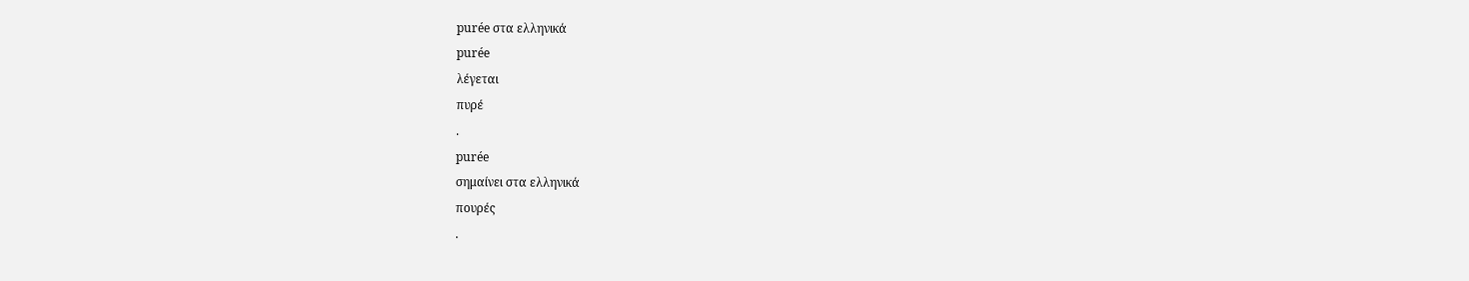purée στα ελληνικά
purée
λέγεται
πυρέ
.
purée
σημαίνει στα ελληνικά
πουρές
.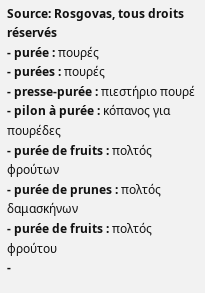Source: Rosgovas, tous droits réservés
- purée : πουρές
- purées : πουρές
- presse-purée : πιεστήριο πουρέ
- pilon à purée : κόπανος για πουρέδες
- purée de fruits : πολτός φρούτων
- purée de prunes : πολτός δαμασκήνων
- purée de fruits : πολτός φρούτου
-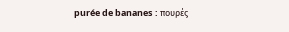purée de bananes : πουρές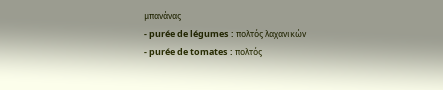μπανάνας
- purée de légumes : πολτός λαχανικών
- purée de tomates : πολτός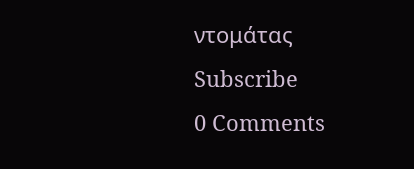ντομάτας
Subscribe
0 Comments